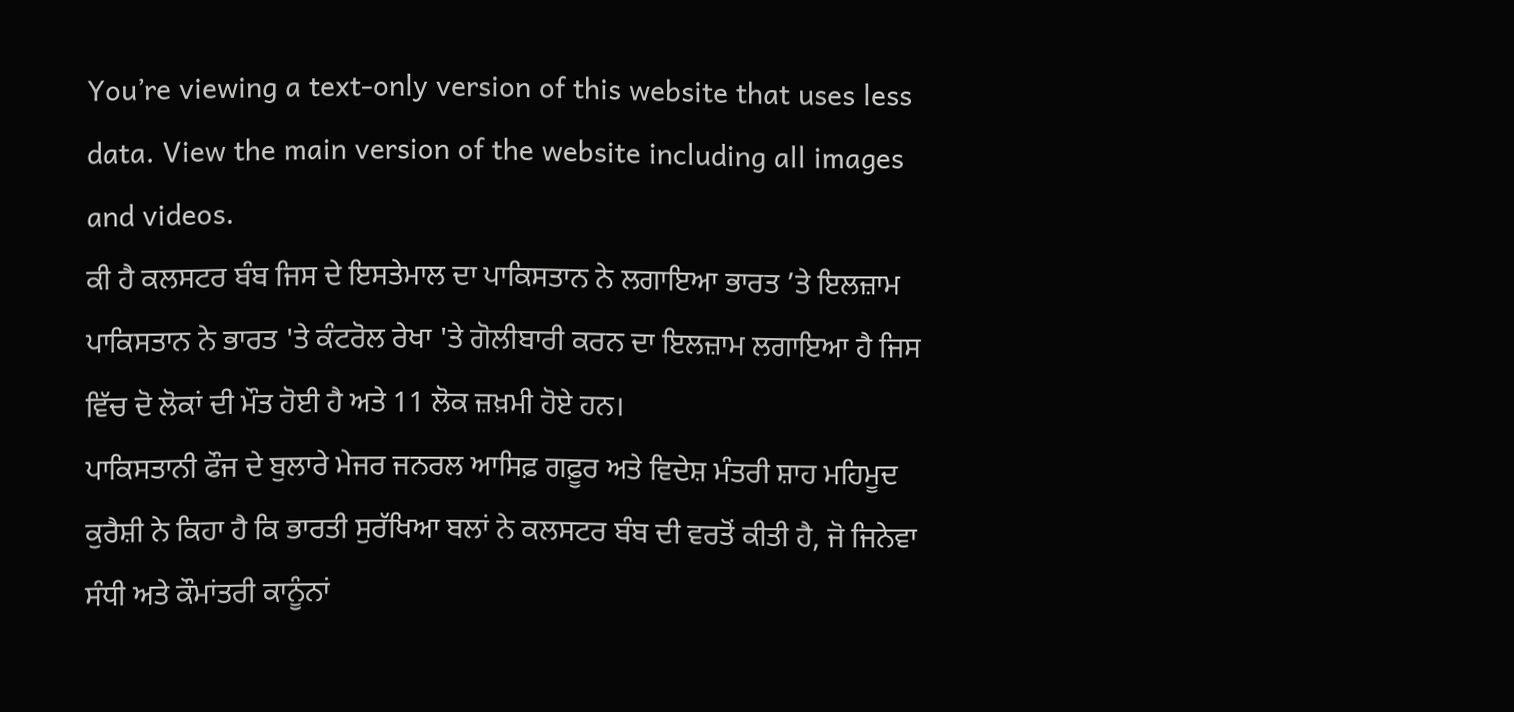You’re viewing a text-only version of this website that uses less data. View the main version of the website including all images and videos.
ਕੀ ਹੈ ਕਲਸਟਰ ਬੰਬ ਜਿਸ ਦੇ ਇਸਤੇਮਾਲ ਦਾ ਪਾਕਿਸਤਾਨ ਨੇ ਲਗਾਇਆ ਭਾਰਤ ’ਤੇ ਇਲਜ਼ਾਮ
ਪਾਕਿਸਤਾਨ ਨੇ ਭਾਰਤ 'ਤੇ ਕੰਟਰੋਲ ਰੇਖਾ 'ਤੇ ਗੋਲੀਬਾਰੀ ਕਰਨ ਦਾ ਇਲਜ਼ਾਮ ਲਗਾਇਆ ਹੈ ਜਿਸ ਵਿੱਚ ਦੋ ਲੋਕਾਂ ਦੀ ਮੌਤ ਹੋਈ ਹੈ ਅਤੇ 11 ਲੋਕ ਜ਼ਖ਼ਮੀ ਹੋਏ ਹਨ।
ਪਾਕਿਸਤਾਨੀ ਫੌਜ ਦੇ ਬੁਲਾਰੇ ਮੇਜਰ ਜਨਰਲ ਆਸਿਫ਼ ਗਫ਼ੂਰ ਅਤੇ ਵਿਦੇਸ਼ ਮੰਤਰੀ ਸ਼ਾਹ ਮਹਿਮੂਦ ਕੁਰੈਸ਼ੀ ਨੇ ਕਿਹਾ ਹੈ ਕਿ ਭਾਰਤੀ ਸੁਰੱਖਿਆ ਬਲਾਂ ਨੇ ਕਲਸਟਰ ਬੰਬ ਦੀ ਵਰਤੋਂ ਕੀਤੀ ਹੈ, ਜੋ ਜਿਨੇਵਾ ਸੰਧੀ ਅਤੇ ਕੌਮਾਂਤਰੀ ਕਾਨੂੰਨਾਂ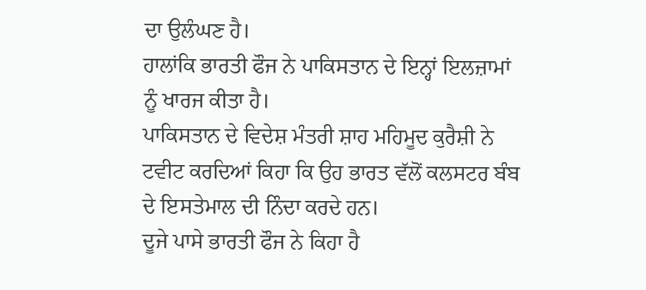ਦਾ ਉਲੰਘਣ ਹੈ।
ਹਾਲਾਂਕਿ ਭਾਰਤੀ ਫੌਜ ਨੇ ਪਾਕਿਸਤਾਨ ਦੇ ਇਨ੍ਹਾਂ ਇਲਜ਼ਾਮਾਂ ਨੂੰ ਖਾਰਜ ਕੀਤਾ ਹੈ।
ਪਾਕਿਸਤਾਨ ਦੇ ਵਿਦੇਸ਼ ਮੰਤਰੀ ਸ਼ਾਹ ਮਹਿਮੂਦ ਕੁਰੈਸ਼ੀ ਨੇ ਟਵੀਟ ਕਰਦਿਆਂ ਕਿਹਾ ਕਿ ਉਹ ਭਾਰਤ ਵੱਲੋਂ ਕਲਸਟਰ ਬੰਬ ਦੇ ਇਸਤੇਮਾਲ ਦੀ ਨਿੰਦਾ ਕਰਦੇ ਹਨ।
ਦੂਜੇ ਪਾਸੇ ਭਾਰਤੀ ਫੌਜ ਨੇ ਕਿਹਾ ਹੈ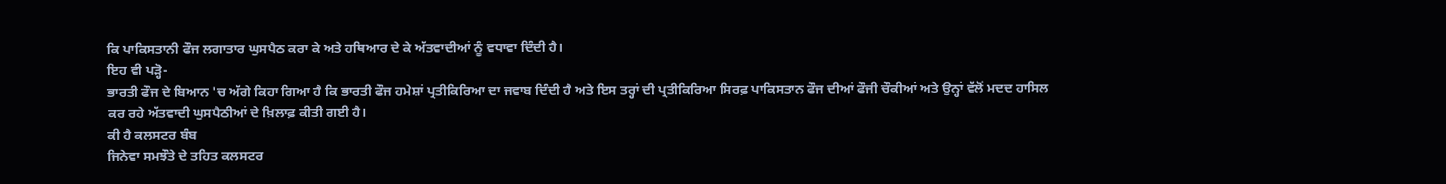ਕਿ ਪਾਕਿਸਤਾਨੀ ਫੌਜ ਲਗਾਤਾਰ ਘੁਸਪੈਠ ਕਰਾ ਕੇ ਅਤੇ ਹਥਿਆਰ ਦੇ ਕੇ ਅੱਤਵਾਦੀਆਂ ਨੂੰ ਵਧਾਵਾ ਦਿੰਦੀ ਹੈ।
ਇਹ ਵੀ ਪੜ੍ਹੋ-
ਭਾਰਤੀ ਫੌਜ ਦੇ ਬਿਆਨ 'ਚ ਅੱਗੇ ਕਿਹਾ ਗਿਆ ਹੈ ਕਿ ਭਾਰਤੀ ਫੌਜ ਹਮੇਸ਼ਾਂ ਪ੍ਰਤੀਕਿਰਿਆ ਦਾ ਜਵਾਬ ਦਿੰਦੀ ਹੈ ਅਤੇ ਇਸ ਤਰ੍ਹਾਂ ਦੀ ਪ੍ਰਤੀਕਿਰਿਆ ਸਿਰਫ਼ ਪਾਕਿਸਤਾਨ ਫੌਜ ਦੀਆਂ ਫੌਜੀ ਚੌਕੀਆਂ ਅਤੇ ਉਨ੍ਹਾਂ ਵੱਲੋਂ ਮਦਦ ਹਾਸਿਲ ਕਰ ਰਹੇ ਅੱਤਵਾਦੀ ਘੁਸਪੈਠੀਆਂ ਦੇ ਖ਼ਿਲਾਫ਼ ਕੀਤੀ ਗਈ ਹੈ।
ਕੀ ਹੈ ਕਲਸਟਰ ਬੰਬ
ਜਿਨੇਵਾ ਸਮਝੌਤੇ ਦੇ ਤਹਿਤ ਕਲਸਟਰ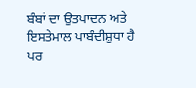ਬੰਬਾਂ ਦਾ ਉਤਪਾਦਨ ਅਤੇ ਇਸਤੇਮਾਲ ਪਾਬੰਦੀਸ਼ੁਧਾ ਹੈ ਪਰ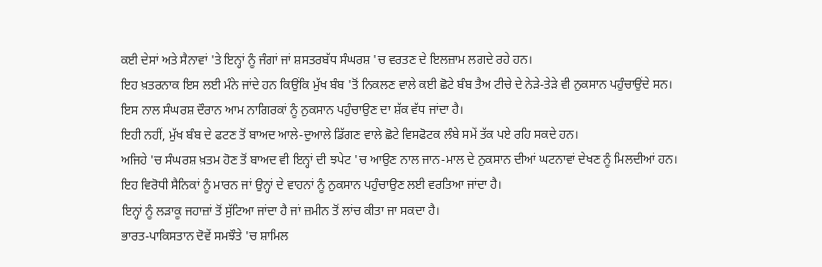ਕਈ ਦੇਸਾਂ ਅਤੇ ਸੈਨਾਵਾਂ 'ਤੇ ਇਨ੍ਹਾਂ ਨੂੰ ਜੰਗਾਂ ਜਾਂ ਸ਼ਸਤਰਬੱਧ ਸੰਘਰਸ਼ 'ਚ ਵਰਤਣ ਦੇ ਇਲਜ਼ਾਮ ਲਗਦੇ ਰਹੇ ਹਨ।
ਇਹ ਖ਼ਤਰਨਾਕ ਇਸ ਲਈ ਮੰਨੇ ਜਾਂਦੇ ਹਨ ਕਿਉਂਕਿ ਮੁੱਖ ਬੰਬ 'ਤੋਂ ਨਿਕਲਣ ਵਾਲੇ ਕਈ ਛੋਟੇ ਬੰਬ ਤੈਅ ਟੀਚੇ ਦੇ ਨੇੜੇ-ਤੇੜੇ ਵੀ ਨੁਕਸਾਨ ਪਹੁੰਚਾਉਂਦੇ ਸਨ।
ਇਸ ਨਾਲ ਸੰਘਰਸ਼ ਦੌਰਾਨ ਆਮ ਨਾਗਿਰਕਾਂ ਨੂੰ ਨੁਕਸਾਨ ਪਹੁੰਚਾਉਣ ਦਾ ਸ਼ੱਕ ਵੱਧ ਜਾਂਦਾ ਹੈ।
ਇਹੀ ਨਹੀਂ, ਮੁੱਖ ਬੰਬ ਦੇ ਫਟਣ ਤੋਂ ਬਾਅਦ ਆਲੇ-ਦੁਆਲੇ ਡਿੱਗਣ ਵਾਲੇ ਛੋਟੇ ਵਿਸਫੋਟਕ ਲੰਬੇ ਸਮੇਂ ਤੱਕ ਪਏ ਰਹਿ ਸਕਦੇ ਹਨ।
ਅਜਿਹੇ 'ਚ ਸੰਘਰਸ਼ ਖ਼ਤਮ ਹੋਣ ਤੋਂ ਬਾਅਦ ਵੀ ਇਨ੍ਹਾਂ ਦੀ ਝਪੇਟ 'ਚ ਆਉਣ ਨਾਲ ਜਾਨ-ਮਾਲ ਦੇ ਨੁਕਸਾਨ ਦੀਆਂ ਘਟਨਾਵਾਂ ਦੇਖਣ ਨੂੰ ਮਿਲਦੀਆਂ ਹਨ।
ਇਹ ਵਿਰੋਧੀ ਸੈਨਿਕਾਂ ਨੂੰ ਮਾਰਨ ਜਾਂ ਉਨ੍ਹਾਂ ਦੇ ਵਾਹਨਾਂ ਨੂੰ ਨੁਕਸਾਨ ਪਹੁੰਚਾਉਣ ਲਈ ਵਰਤਿਆ ਜਾਂਦਾ ਹੈ।
ਇਨ੍ਹਾਂ ਨੂੰ ਲੜਾਕੂ ਜਹਾਜ਼ਾਂ ਤੋਂ ਸੁੱਟਿਆ ਜਾਂਦਾ ਹੈ ਜਾਂ ਜ਼ਮੀਨ ਤੋਂ ਲਾਂਚ ਕੀਤਾ ਜਾ ਸਕਦਾ ਹੈ।
ਭਾਰਤ-ਪਾਕਿਸਤਾਨ ਦੋਵੇਂ ਸਮਝੌਤੇ 'ਚ ਸ਼ਾਮਿਲ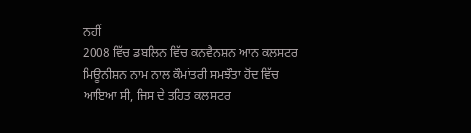ਨਹੀਂ
2008 ਵਿੱਚ ਡਬਲਿਨ ਵਿੱਚ ਕਨਵੈਨਸ਼ਨ ਆਨ ਕਲਸਟਰ ਮਿਊਨੀਸ਼ਨ ਨਾਮ ਨਾਲ ਕੌਮਾਂਤਰੀ ਸਮਝੌਤਾ ਹੋਂਦ ਵਿੱਚ ਆਇਆ ਸੀ, ਜਿਸ ਦੇ ਤਹਿਤ ਕਲਸਟਰ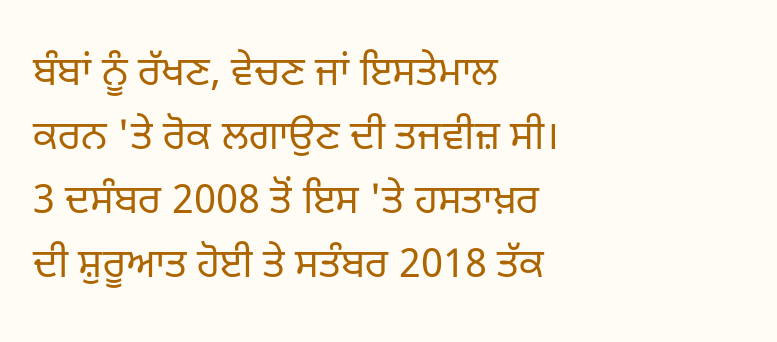ਬੰਬਾਂ ਨੂੰ ਰੱਖਣ, ਵੇਚਣ ਜਾਂ ਇਸਤੇਮਾਲ ਕਰਨ 'ਤੇ ਰੋਕ ਲਗਾਉਣ ਦੀ ਤਜਵੀਜ਼ ਸੀ।
3 ਦਸੰਬਰ 2008 ਤੋਂ ਇਸ 'ਤੇ ਹਸਤਾਖ਼ਰ ਦੀ ਸ਼ੁਰੂਆਤ ਹੋਈ ਤੇ ਸਤੰਬਰ 2018 ਤੱਕ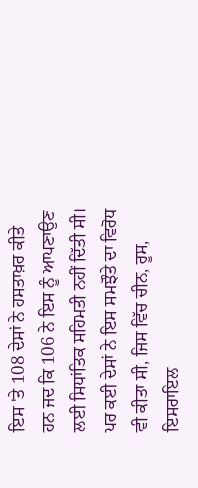ਇਸ 'ਤੇ 108 ਦੇਸਾਂ ਨੇ ਹਸਤਾਖ਼ਰ ਕੀਤੇ ਹਨ ਜਦ ਕਿ 106 ਨੇ ਇਸ ਨੂੰ ਆਪਣਾਉਣ ਲਈ ਸਿਧਾਂਤਿਕ ਸਹਿਮਤੀ ਨਹੀਂ ਦਿੱਤੀ ਸੀ।
ਪਰ ਕਈ ਦੇਸਾਂ ਨੇ ਇਸ ਸਮਝੌਤੇ ਦਾ ਵਿਰੋਧ ਵੀ ਕੀਤਾ ਸੀ, ਜਿਸ ਵਿੱਚ ਚੀਨ, ਰੂਸ, ਇਸਰਾਇਲ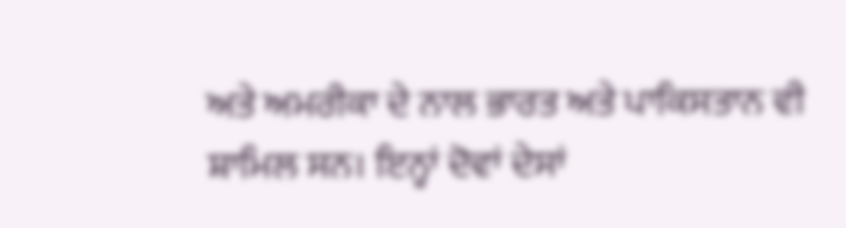ਅਤੇ ਅਮਰੀਕਾ ਦੇ ਨਾਲ ਭਾਰਤ ਅਤੇ ਪਾਕਿਸਤਾਨ ਵੀ ਸ਼ਾਮਿਲ ਸਨ। ਇਨ੍ਹਾਂ ਦੋਵਾਂ ਦੇਸਾਂ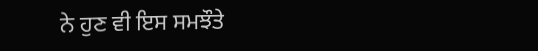ਨੇ ਹੁਣ ਵੀ ਇਸ ਸਮਝੌਤੇ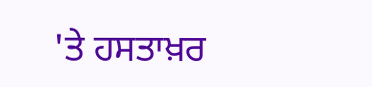'ਤੇ ਹਸਤਾਖ਼ਰ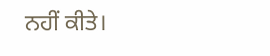ਨਹੀਂ ਕੀਤੇ।